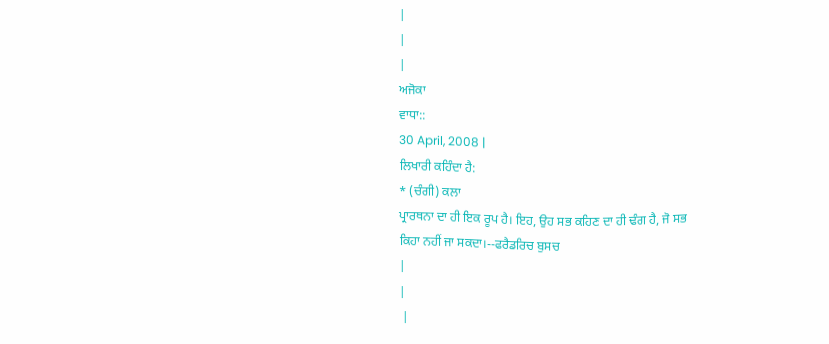|
|
|
ਅਜੋਕਾ
ਵਾਧਾ::
30 April, 2008 |
ਲਿਖਾਰੀ ਕਹਿੰਦਾ ਹੈ:
* (ਚੰਗੀ) ਕਲਾ
ਪ੍ਰਾਰਥਨਾ ਦਾ ਹੀ ਇਕ ਰੂਪ ਹੈ। ਇਹ, ਉਹ ਸਭ ਕਹਿਣ ਦਾ ਹੀ ਢੰਗ ਹੈ, ਜੋ ਸਭ
ਕਿਹਾ ਨਹੀਂ ਜਾ ਸਕਦਾ।--ਫਰੈਡਰਿਚ ਬੁਸਚ
|
|
 |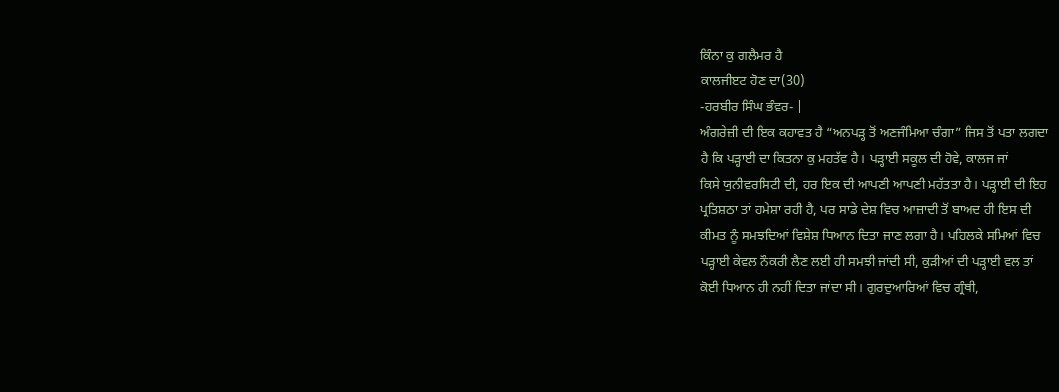ਕਿੰਨਾ ਕੁ ਗਲੈਮਰ ਹੈ
ਕਾਲਜੀੲਟ ਹੋਣ ਦਾ(30)
-ਹਰਬੀਰ ਸਿੰਘ ਭੰਵਰ- |
ਅੰਗਰੇਜ਼ੀ ਦੀ ਇਕ ਕਹਾਵਤ ਹੈ “ਅਨਪੜ੍ਹ ਤੋਂ ਅਣਜੰਮਿਆ ਚੰਗਾ” ਜਿਸ ਤੋਂ ਪਤਾ ਲਗਦਾ
ਹੈ ਕਿ ਪੜ੍ਹਾਈ ਦਾ ਕਿਤਨਾ ਕੁ ਮਹਤੱਵ ਹੈ। ਪੜ੍ਹਾਈ ਸਕੂਲ ਦੀ ਹੋਵੇ, ਕਾਲਜ ਜਾਂ
ਕਿਸੇ ਯੁਨੀਵਰਸਿਟੀ ਦੀ, ਹਰ ਇਕ ਦੀ ਆਪਣੀ ਆਪਣੀ ਮਹੱਤਤਾ ਹੈ। ਪੜ੍ਹਾਈ ਦੀ ਇਹ
ਪ੍ਰਤਿਸ਼ਠਾ ਤਾਂ ਹਮੇਸ਼ਾ ਰਹੀ ਹੈ, ਪਰ ਸਾਡੇ ਦੇਸ਼ ਵਿਚ ਆਜ਼ਾਦੀ ਤੋਂ ਬਾਅਦ ਹੀ ਇਸ ਦੀ
ਕੀਮਤ ਨੂੰ ਸਮਝਦਿਆਂ ਵਿਸ਼ੇਸ਼ ਧਿਆਨ ਦਿਤਾ ਜਾਣ ਲਗਾ ਹੈ। ਪਹਿਲਕੇ ਸਮਿਆਂ ਵਿਚ
ਪੜ੍ਹਾਈ ਕੇਵਲ ਨੌਕਰੀ ਲੈਣ ਲਈ ਹੀ ਸਮਝੀ ਜਾਂਦੀ ਸੀ, ਕੁੜੀਆਂ ਦੀ ਪੜ੍ਹਾਈ ਵਲ ਤਾਂ
ਕੋਈ ਧਿਆਨ ਹੀ ਨਹੀਂ ਦਿਤਾ ਜਾਂਦਾ ਸੀ। ਗੁਰਦੁਆਰਿਆਂ ਵਿਚ ਗ੍ਰੰਥੀ,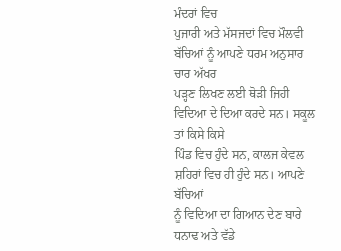ਮੰਦਰਾਂ ਵਿਚ
ਪੁਜਾਰੀ ਅਤੇ ਮੱਸਜਦਾਂ ਵਿਚ ਮੌਲਵੀ ਬੱਚਿਆਂ ਨੂੰ ਆਪਣੇ ਧਰਮ ਅਨੁਸਾਰ ਚਾਰ ਅੱਖਰ
ਪੜ੍ਹਣ ਲਿਖਣ ਲਈ ਥੋੜੀ ਜਿਹੀ ਵਿਦਿਆ ਦੇ ਦਿਆ ਕਰਦੇ ਸਨ। ਸਕੂਲ ਤਾਂ ਕਿਸੇ ਕਿਸੇ
ਪਿੰਡ ਵਿਚ ਹੁੰਦੇ ਸਨ, ਕਾਲਜ ਕੇਵਲ ਸ਼ਹਿਰਾਂ ਵਿਚ ਹੀ ਹੁੰਦੇ ਸਨ। ਆਪਣੇ ਬੱਚਿਆਂ
ਨੂੰ ਵਿਦਿਆ ਦਾ ਗਿਆਨ ਦੇਣ ਬਾਰੇ ਧਨਾਢ ਅਤੇ ਵੱਡੇ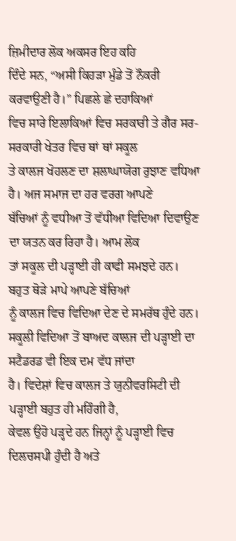ਜ਼ਿਮੀਦਾਰ ਲੋਕ ਅਕਸਰ ਇਹ ਕਹਿ
ਦਿੰਦੇ ਸਨ, “ਅਸੀ ਕਿਹੜਾ ਮੁੰਡੇ ਤੋਂ ਨੌਕਰੀ ਕਰਵਾਉਣੀ ਹੈ।” ਪਿਛਲੇ ਛੇ ਦਹਾਕਿਆਂ
ਵਿਚ ਸਾਰੇ ਇਲਾਕਿਆਂ ਵਿਚ ਸਰਕਾਰੀ ਤੇ ਗੈਰ ਸਰ-ਸਰਕਾਰੀ ਖੇਤਰ ਵਿਚ ਥਾਂ ਥਾਂ ਸਕੂਲ
ਤੇ ਕਾਲਜ ਖੋਹਲਣ ਦਾ ਸ਼ਲਾਘਾਯੋਗ ਰੁਝਾਣ ਵਧਿਆ ਹੈ। ਅਜ ਸਮਾਜ ਦਾ ਹਰ ਵਰਗ ਆਪਣੇ
ਬੱਚਿਆਂ ਨੂੰ ਵਧੀਆ ਤੋਂ ਵੱਧੀਆ ਵਿਦਿਆ ਦਿਵਾਉਣ ਦਾ ਯਤਨ ਕਰ ਰਿਹਾ ਹੈ। ਆਮ ਲੋਕ
ਤਾਂ ਸਕੂਲ ਦੀ ਪੜ੍ਹਾਈ ਹੀ ਕਾਫੀ ਸਮਝਦੇ ਹਨ। ਬਹੁਤ ਥੋੜੇ ਮਾਪੇ ਆਪਣੇ ਬੱਚਿਆਂ
ਨੂੰ ਕਾਲਜ ਵਿਚ ਵਿਦਿਆ ਦੇਣ ਦੇ ਸਮਰੱਥ ਹੁੰਦੇ ਹਨ।
ਸਕੂਲੀ ਵਿਦਿਆ ਤੋਂ ਬਾਅਦ ਕਾਲਜ ਦੀ ਪੜ੍ਹਾਈ ਦਾ ਸਟੈਡਰਡ ਵੀ ਇਕ ਦਮ ਵੱਧ ਜਾਂਦਾ
ਹੈ। ਵਿਦੇਸ਼ਾਂ ਵਿਚ ਕਾਲਜ ਤੇ ਯੁਨੀਵਰਸਿਟੀ ਦੀ ਪੜ੍ਹਾਈ ਬਹੁਤ ਹੀ ਮਹਿੰਗੀ ਹੈ,
ਕੇਵਲ ਉਹੋ ਪੜ੍ਹਦੇ ਹਨ ਜਿਨ੍ਹਾਂ ਨੂੰ ਪੜ੍ਹਾਈ ਵਿਚ ਦਿਲਚਸਪੀ ਹੁੰਦੀ ਹੈ ਅਤੇ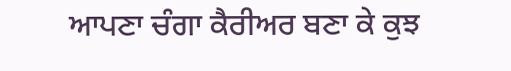ਆਪਣਾ ਚੰਗਾ ਕੈਰੀਅਰ ਬਣਾ ਕੇ ਕੁਝ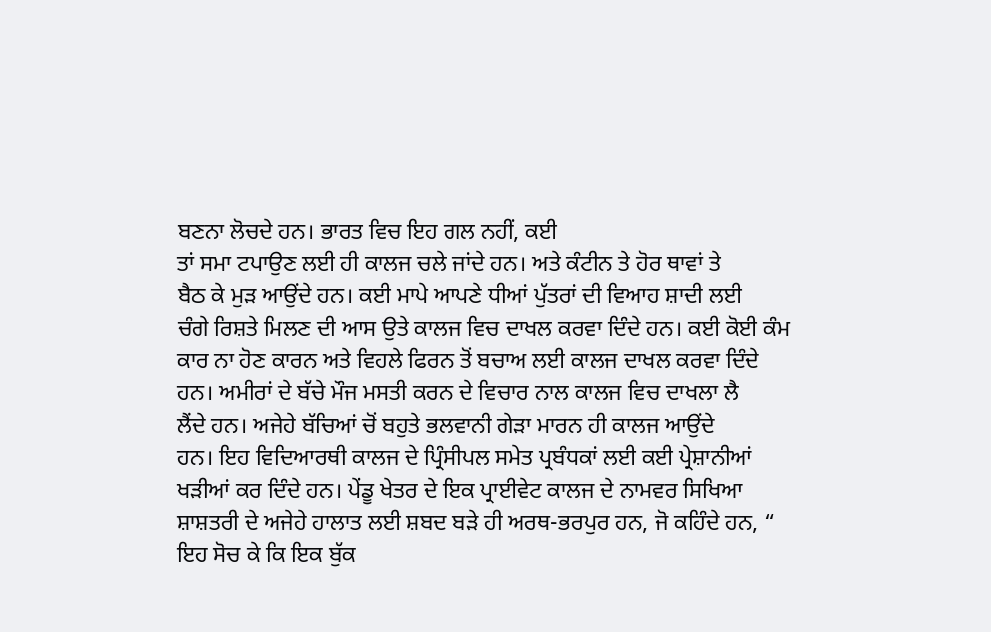ਬਣਨਾ ਲੋਚਦੇ ਹਨ। ਭਾਰਤ ਵਿਚ ਇਹ ਗਲ ਨਹੀਂ, ਕਈ
ਤਾਂ ਸਮਾ ਟਪਾਉਣ ਲਈ ਹੀ ਕਾਲਜ ਚਲੇ ਜਾਂਦੇ ਹਨ। ਅਤੇ ਕੰਟੀਨ ਤੇ ਹੋਰ ਥਾਵਾਂ ਤੇ
ਬੈਠ ਕੇ ਮੁੜ ਆਉਂਦੇ ਹਨ। ਕਈ ਮਾਪੇ ਆਪਣੇ ਧੀਆਂ ਪੁੱਤਰਾਂ ਦੀ ਵਿਆਹ ਸ਼ਾਦੀ ਲਈ
ਚੰਗੇ ਰਿਸ਼ਤੇ ਮਿਲਣ ਦੀ ਆਸ ਉਤੇ ਕਾਲਜ ਵਿਚ ਦਾਖਲ ਕਰਵਾ ਦਿੰਦੇ ਹਨ। ਕਈ ਕੋਈ ਕੰਮ
ਕਾਰ ਨਾ ਹੋਣ ਕਾਰਨ ਅਤੇ ਵਿਹਲੇ ਫਿਰਨ ਤੋਂ ਬਚਾਅ ਲਈ ਕਾਲਜ ਦਾਖਲ ਕਰਵਾ ਦਿੰਦੇ
ਹਨ। ਅਮੀਰਾਂ ਦੇ ਬੱਚੇ ਮੌਜ ਮਸਤੀ ਕਰਨ ਦੇ ਵਿਚਾਰ ਨਾਲ ਕਾਲਜ ਵਿਚ ਦਾਖਲਾ ਲੈ
ਲੈਂਦੇ ਹਨ। ਅਜੇਹੇ ਬੱਚਿਆਂ ਚੋਂ ਬਹੁਤੇ ਭਲਵਾਨੀ ਗੇੜਾ ਮਾਰਨ ਹੀ ਕਾਲਜ ਆਉਂਦੇ
ਹਨ। ਇਹ ਵਿਦਿਆਰਥੀ ਕਾਲਜ ਦੇ ਪ੍ਰਿੰਸੀਪਲ ਸਮੇਤ ਪ੍ਰਬੰਧਕਾਂ ਲਈ ਕਈ ਪ੍ਰੇਸ਼ਾਨੀਆਂ
ਖੜੀਆਂ ਕਰ ਦਿੰਦੇ ਹਨ। ਪੇਂਡੂ ਖੇਤਰ ਦੇ ਇਕ ਪ੍ਰਾਈਵੇਟ ਕਾਲਜ ਦੇ ਨਾਮਵਰ ਸਿਖਿਆ
ਸ਼ਾਸ਼ਤਰੀ ਦੇ ਅਜੇਹੇ ਹਾਲਾਤ ਲਈ ਸ਼ਬਦ ਬੜੇ ਹੀ ਅਰਥ-ਭਰਪੁਰ ਹਨ, ਜੋ ਕਹਿੰਦੇ ਹਨ, “
ਇਹ ਸੋਚ ਕੇ ਕਿ ਇਕ ਬੁੱਕ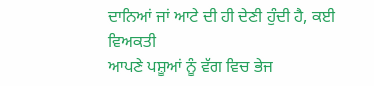ਦਾਨਿਆਂ ਜਾਂ ਆਟੇ ਦੀ ਹੀ ਦੇਣੀ ਹੁੰਦੀ ਹੈ, ਕਈ ਵਿਅਕਤੀ
ਆਪਣੇ ਪਸ਼ੂਆਂ ਨੂੰ ਵੱਗ ਵਿਚ ਭੇਜ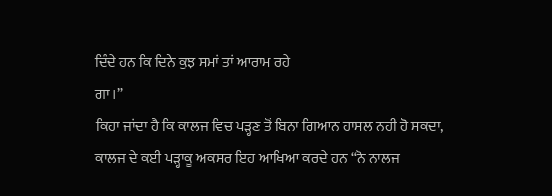ਦਿੰਦੇ ਹਨ ਕਿ ਦਿਨੇ ਕੁਝ ਸਮਾਂ ਤਾਂ ਆਰਾਮ ਰਹੇ
ਗਾ।”
ਕਿਹਾ ਜਾਂਦਾ ਹੈ ਕਿ ਕਾਲਜ ਵਿਚ ਪੜ੍ਹਣ ਤੋਂ ਬਿਨਾ ਗਿਆਨ ਹਾਸਲ ਨਹੀ ਹੋ ਸਕਦਾ,
ਕਾਲਜ ਦੇ ਕਈ ਪੜ੍ਹਾਕੂ ਅਕਸਰ ਇਹ ਆਖਿਆ ਕਰਦੇ ਹਨ “ਨੋ ਨਾਲਜ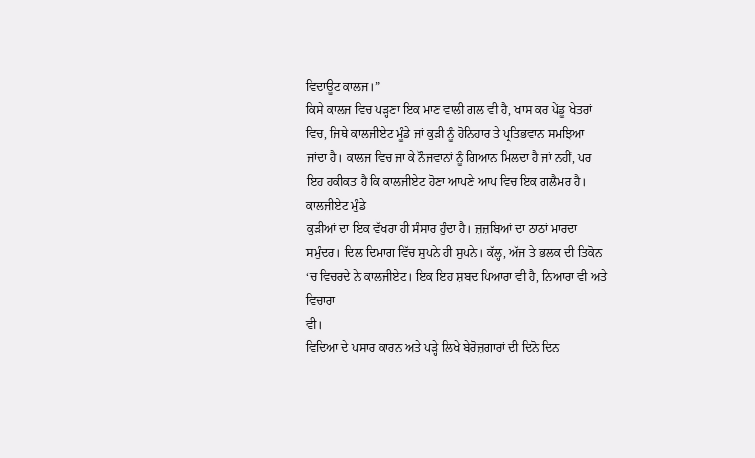ਵਿਦਾਊਟ ਕਾਲਜ।”
ਕਿਸੇ ਕਾਲਜ ਵਿਚ ਪੜ੍ਹਣਾ ਇਕ ਮਾਣ ਵਾਲੀ ਗਲ ਵੀ ਹੈ, ਖਾਸ ਕਰ ਪੇਂਡੂ ਖੇਤਰਾਂ
ਵਿਚ, ਜਿਥੇ ਕਾਲਜੀਏਟ ਮੂੰਡੇ ਜਾਂ ਕੁੜੀ ਨੂੰ ਹੋਨਿਹਾਰ ਤੇ ਪ੍ਰਤਿਭਵਾਨ ਸਮਝਿਆ
ਜਾਂਦਾ ਹੈ। ਕਾਲਜ ਵਿਚ ਜਾ ਕੇ ਨੌਜਵਾਨਾਂ ਨੂੰ ਗਿਆਨ ਮਿਲਦਾ ਹੈ ਜਾਂ ਨਹੀਂ, ਪਰ
ਇਹ ਹਕੀਕਤ ਹੈ ਕਿ ਕਾਲਜੀਏਟ ਹੋਣਾ ਆਪਣੇ ਆਪ ਵਿਚ ਇਕ ਗਲੈਮਰ ਹੈ। ਕਾਲਜੀਏਟ ਮੁੰਡੇ
ਕੁੜੀਆਂ ਦਾ ਇਕ ਵੱਖਰਾ ਹੀ ਸੰਸਾਰ ਹੁੰਦਾ ਹੈ। ਜ਼ਜ਼ਬਿਆਂ ਦਾ ਠਾਠਾਂ ਮਾਰਦਾ
ਸਮੁੰਦਰ। ਦਿਲ ਦਿਮਾਗ ਵਿੱਚ ਸੁਪਨੇ ਹੀ ਸੁਪਨੇ। ਕੱਲ੍ਹ, ਅੱਜ ਤੇ ਭਲਕ ਦੀ ਤਿਕੋਨ
‘ਚ ਵਿਚਰਦੇ ਨੇ ਕਾਲਜੀਏਟ। ਇਕ ਇਹ ਸ਼ਬਦ ਪਿਆਰਾ ਵੀ ਹੈ, ਨਿਆਰਾ ਵੀ ਅਤੇ ਵਿਚਾਰਾ
ਵੀ।
ਵਿਦਿਆ ਦੇ ਪਸਾਰ ਕਾਰਨ ਅਤੇ ਪੜ੍ਹੇ ਲਿਖੇ ਬੇਰੋਜ਼ਗਾਰਾਂ ਦੀ ਦਿਨੋ ਦਿਨ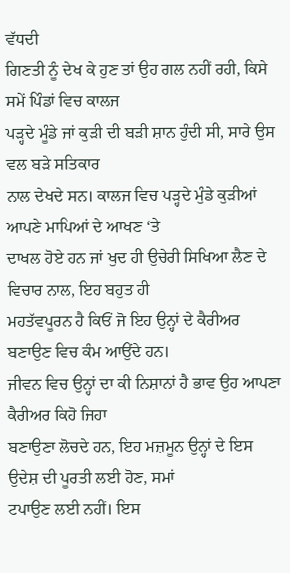ਵੱਧਦੀ
ਗਿਣਤੀ ਨੂੰ ਦੇਖ ਕੇ ਹੁਣ ਤਾਂ ਉਹ ਗਲ ਨਹੀਂ ਰਹੀ, ਕਿਸੇ ਸਮੇਂ ਪਿੰਡਾਂ ਵਿਚ ਕਾਲਜ
ਪੜ੍ਹਦੇ ਮੂੰਡੇ ਜਾਂ ਕੁੜੀ ਦੀ ਬੜੀ ਸ਼ਾਨ ਹੁੰਦੀ ਸੀ, ਸਾਰੇ ਉਸ ਵਲ ਬੜੇ ਸਤਿਕਾਰ
ਨਾਲ ਦੇਖਦੇ ਸਨ। ਕਾਲਜ ਵਿਚ ਪੜ੍ਹਦੇ ਮੁੰਡੇ ਕੁੜੀਆਂ ਆਪਣੇ ਮਾਪਿਆਂ ਦੇ ਆਖਣ ‘ਤੇ
ਦਾਖਲ ਹੋਏ ਹਨ ਜਾਂ ਖੁਦ ਹੀ ਉਚੇਰੀ ਸਿਖਿਆ ਲੈਣ ਦੇ ਵਿਚਾਰ ਨਾਲ, ਇਹ ਬਹੁਤ ਹੀ
ਮਹਤੱਵਪੂਰਨ ਹੈ ਕਿਓਂ ਜੋ ਇਹ ਉਨ੍ਹਾਂ ਦੇ ਕੈਰੀਅਰ ਬਣਾਉਣ ਵਿਚ ਕੰਮ ਆਉਂਦੇ ਹਨ।
ਜੀਵਨ ਵਿਚ ਉਨ੍ਹਾਂ ਦਾ ਕੀ ਨਿਸ਼ਾਨਾਂ ਹੈ ਭਾਵ ਉਹ ਆਪਣਾ ਕੈਰੀਅਰ ਕਿਹੋ ਜਿਹਾ
ਬਣਾਉਣਾ ਲੋਚਦੇ ਹਨ, ਇਹ ਮਜ਼ਮੂਨ ਉਨ੍ਹਾਂ ਦੇ ਇਸ ਉਦੇਸ਼ ਦੀ ਪੂਰਤੀ ਲਈ ਹੋਣ, ਸਮਾਂ
ਟਪਾਉਣ ਲਈ ਨਹੀਂ। ਇਸ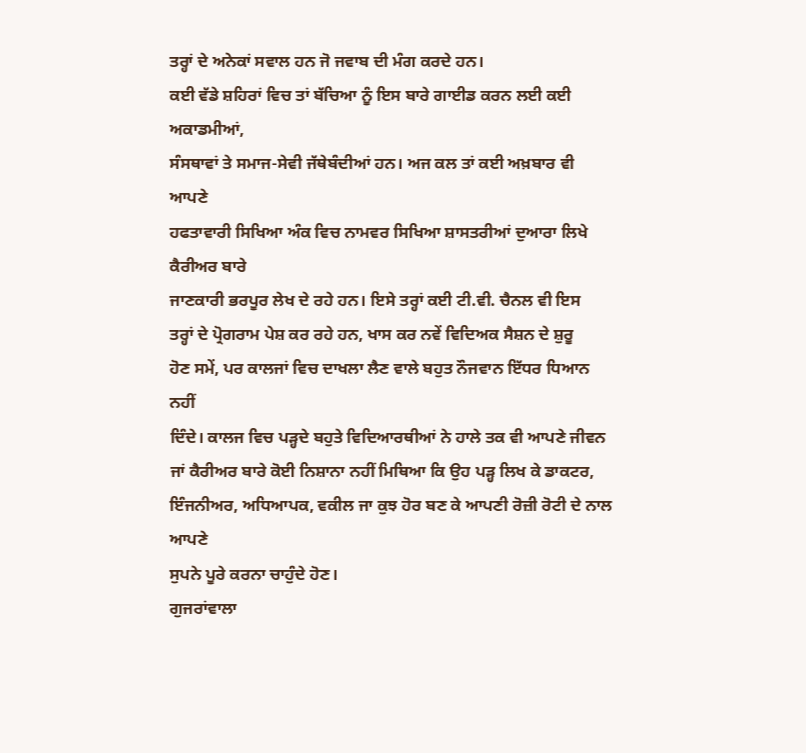ਤਰ੍ਹਾਂ ਦੇ ਅਨੇਕਾਂ ਸਵਾਲ ਹਨ ਜੋ ਜਵਾਬ ਦੀ ਮੰਗ ਕਰਦੇ ਹਨ।
ਕਈ ਵੱਡੇ ਸ਼ਹਿਰਾਂ ਵਿਚ ਤਾਂ ਬੱਚਿਆ ਨੂੰ ਇਸ ਬਾਰੇ ਗਾਈਡ ਕਰਨ ਲਈ ਕਈ ਅਕਾਡਮੀਆਂ,
ਸੰਸਥਾਵਾਂ ਤੇ ਸਮਾਜ-ਸੇਵੀ ਜੱਥੇਬੰਦੀਆਂ ਹਨ। ਅਜ ਕਲ ਤਾਂ ਕਈ ਅਖ਼ਬਾਰ ਵੀ ਆਪਣੇ
ਹਫਤਾਵਾਰੀ ਸਿਖਿਆ ਅੰਕ ਵਿਚ ਨਾਮਵਰ ਸਿਖਿਆ ਸ਼ਾਸਤਰੀਆਂ ਦੁਆਰਾ ਲਿਖੇ ਕੈਰੀਅਰ ਬਾਰੇ
ਜਾਣਕਾਰੀ ਭਰਪੂਰ ਲੇਖ ਦੇ ਰਹੇ ਹਨ। ਇਸੇ ਤਰ੍ਹਾਂ ਕਈ ਟੀ.ਵੀ. ਚੈਨਲ ਵੀ ਇਸ
ਤਰ੍ਹਾਂ ਦੇ ਪ੍ਰੋਗਰਾਮ ਪੇਸ਼ ਕਰ ਰਹੇ ਹਨ, ਖਾਸ ਕਰ ਨਵੇਂ ਵਿਦਿਅਕ ਸੈਸ਼ਨ ਦੇ ਸ਼ੁਰੂ
ਹੋਣ ਸਮੇਂ, ਪਰ ਕਾਲਜਾਂ ਵਿਚ ਦਾਖਲਾ ਲੈਣ ਵਾਲੇ ਬਹੁਤ ਨੌਜਵਾਨ ਇੱਧਰ ਧਿਆਨ ਨਹੀਂ
ਦਿੰਦੇ। ਕਾਲਜ ਵਿਚ ਪੜ੍ਹਦੇ ਬਹੁਤੇ ਵਿਦਿਆਰਥੀਆਂ ਨੇ ਹਾਲੇ ਤਕ ਵੀ ਆਪਣੇ ਜੀਵਨ
ਜਾਂ ਕੈਰੀਅਰ ਬਾਰੇ ਕੋਈ ਨਿਸ਼ਾਨਾ ਨਹੀਂ ਮਿਥਿਆ ਕਿ ਉਹ ਪੜ੍ਹ ਲਿਖ ਕੇ ਡਾਕਟਰ,
ਇੰਜਨੀਅਰ, ਅਧਿਆਪਕ, ਵਕੀਲ ਜਾ ਕੁਝ ਹੋਰ ਬਣ ਕੇ ਆਪਣੀ ਰੋਜ਼ੀ ਰੋਟੀ ਦੇ ਨਾਲ ਆਪਣੇ
ਸੁਪਨੇ ਪੂਰੇ ਕਰਨਾ ਚਾਹੁੰਦੇ ਹੋਣ।
ਗੁਜਰਾਂਵਾਲਾ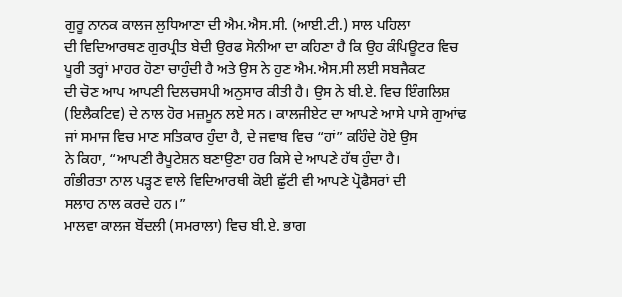ਗੁਰੂ ਨਾਨਕ ਕਾਲਜ ਲੁਧਿਆਣਾ ਦੀ ਐਮ.ਐਸ.ਸੀ. (ਆਈ.ਟੀ.) ਸਾਲ ਪਹਿਲਾ
ਦੀ ਵਿਦਿਆਰਥਣ ਗੁਰਪ੍ਰੀਤ ਬੇਦੀ ਉਰਫ ਸੋਨੀਆ ਦਾ ਕਹਿਣਾ ਹੈ ਕਿ ਉਹ ਕੰਪਿਊਟਰ ਵਿਚ
ਪੂਰੀ ਤਰ੍ਹਾਂ ਮਾਹਰ ਹੋਣਾ ਚਾਹੁੰਦੀ ਹੈ ਅਤੇ ਉਸ ਨੇ ਹੁਣ ਐਮ.ਐਸ.ਸੀ ਲਈ ਸਬਜੈਕਟ
ਦੀ ਚੋਣ ਆਪ ਆਪਣੀ ਦਿਲਚਸਪੀ ਅਨੁਸਾਰ ਕੀਤੀ ਹੈ। ਉਸ ਨੇ ਬੀ.ਏ. ਵਿਚ ਇੰਗਲਿਸ਼
(ਇਲੈਕਟਿਵ) ਦੇ ਨਾਲ ਹੋਰ ਮਜ਼ਮੂਨ ਲਏ ਸਨ। ਕਾਲਜੀਏਟ ਦਾ ਆਪਣੇ ਆਸੇ ਪਾਸੇ ਗੁਆਂਢ
ਜਾਂ ਸਮਾਜ ਵਿਚ ਮਾਣ ਸਤਿਕਾਰ ਹੁੰਦਾ ਹੈ, ਦੇ ਜਵਾਬ ਵਿਚ “ਹਾਂ” ਕਹਿੰਦੇ ਹੋਏ ਉਸ
ਨੇ ਕਿਹਾ, “ਆਪਣੀ ਰੈਪੂਟੇਸ਼ਨ ਬਣਾਉਣਾ ਹਰ ਕਿਸੇ ਦੇ ਆਪਣੇ ਹੱਥ ਹੁੰਦਾ ਹੈ।
ਗੰਭੀਰਤਾ ਨਾਲ ਪੜ੍ਹਣ ਵਾਲੇ ਵਿਦਿਆਰਥੀ ਕੋਈ ਛੁੱਟੀ ਵੀ ਆਪਣੇ ਪ੍ਰੋਫੈਸਰਾਂ ਦੀ
ਸਲਾਹ ਨਾਲ ਕਰਦੇ ਹਨ।”
ਮਾਲਵਾ ਕਾਲਜ ਬੋਂਦਲੀ (ਸਮਰਾਲਾ) ਵਿਚ ਬੀ.ਏ. ਭਾਗ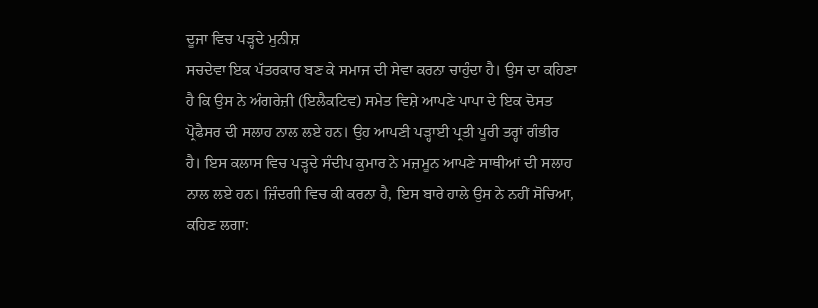ਦੂਜਾ ਵਿਚ ਪੜ੍ਹਦੇ ਮੁਨੀਸ਼
ਸਚਦੇਵਾ ਇਕ ਪੱਤਰਕਾਰ ਬਣ ਕੇ ਸਮਾਜ ਦੀ ਸੇਵਾ ਕਰਨਾ ਚਾਹੁੰਦਾ ਹੈ। ਉਸ ਦਾ ਕਹਿਣਾ
ਹੈ ਕਿ ਉਸ ਨੇ ਅੰਗਰੇਜ਼ੀ (ਇਲੈਕਟਿਵ) ਸਮੇਤ ਵਿਸ਼ੇ ਆਪਣੇ ਪਾਪਾ ਦੇ ਇਕ ਦੋਸਤ
ਪ੍ਰੋਫੈਸਰ ਦੀ ਸਲਾਹ ਨਾਲ ਲਏ ਹਨ। ਉਹ ਆਪਣੀ ਪੜ੍ਹਾਈ ਪ੍ਰਤੀ ਪੂਰੀ ਤਰ੍ਹਾਂ ਗੰਭੀਰ
ਹੈ। ਇਸ ਕਲਾਸ ਵਿਚ ਪੜ੍ਹਦੇ ਸੰਦੀਪ ਕੁਮਾਰ ਨੇ ਮਜ਼ਮੂਨ ਆਪਣੇ ਸਾਥੀਆਂ ਦੀ ਸਲਾਹ
ਨਾਲ ਲਏ ਹਨ। ਜ਼ਿੰਦਗੀ ਵਿਚ ਕੀ ਕਰਨਾ ਹੈ, ਇਸ ਬਾਰੇ ਹਾਲੇ ਉਸ ਨੇ ਨਹੀਂ ਸੋਚਿਆ,
ਕਹਿਣ ਲਗਾ: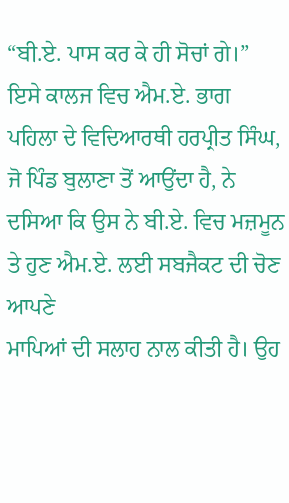“ਬੀ.ਏ. ਪਾਸ ਕਰ ਕੇ ਹੀ ਸੋਚਾਂ ਗੇ।” ਇਸੇ ਕਾਲਜ ਵਿਚ ਐਮ.ਏ. ਭਾਗ
ਪਹਿਲਾ ਦੇ ਵਿਦਿਆਰਥੀ ਹਰਪ੍ਰੀਤ ਸਿੰਘ, ਜੋ ਪਿੰਡ ਬੁਲਾਣਾ ਤੋਂ ਆਉਂਦਾ ਹੈ, ਨੇ
ਦਸਿਆ ਕਿ ਉਸ ਨੇ ਬੀ.ਏ. ਵਿਚ ਮਜ਼ਮੂਨ ਤੇ ਹੁਣ ਐਮ.ਏ. ਲਈ ਸਬਜੈਕਟ ਦੀ ਚੋਣ ਆਪਣੇ
ਮਾਪਿਆਂ ਦੀ ਸਲਾਹ ਨਾਲ ਕੀਤੀ ਹੈ। ਉਹ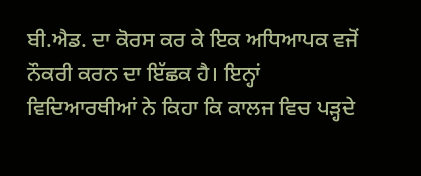ਬੀ.ਐਡ. ਦਾ ਕੋਰਸ ਕਰ ਕੇ ਇਕ ਅਧਿਆਪਕ ਵਜੋਂ
ਨੌਕਰੀ ਕਰਨ ਦਾ ਇੱਛਕ ਹੈ। ਇਨ੍ਹਾਂ ਵਿਦਿਆਰਥੀਆਂ ਨੇ ਕਿਹਾ ਕਿ ਕਾਲਜ ਵਿਚ ਪੜ੍ਹਦੇ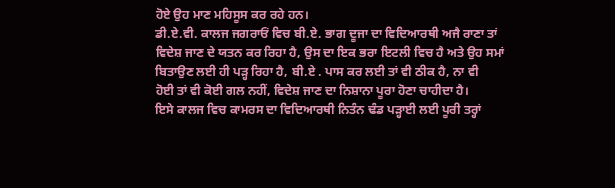ਹੋਏ ਉਹ ਮਾਣ ਮਹਿਸੂਸ ਕਰ ਰਹੇ ਹਨ।
ਡੀ.ਏ.ਵੀ. ਕਾਲਜ ਜਗਰਾਓਂ ਵਿਚ ਬੀ.ਏ. ਭਾਗ ਦੂਜਾ ਦਾ ਵਿਦਿਆਰਥੀ ਅਜੈ ਰਾਣਾ ਤਾਂ
ਵਿਦੇਸ਼ ਜਾਣ ਦੇ ਯਤਨ ਕਰ ਰਿਹਾ ਹੈ, ਉਸ ਦਾ ਇਕ ਭਰਾ ਇਟਲੀ ਵਿਚ ਹੈ ਅਤੇ ਉਹ ਸਮਾਂ
ਬਿਤਾਉਣ ਲਈ ਹੀ ਪੜ੍ਹ ਰਿਹਾ ਹੈ, ਬੀ.ਏ . ਪਾਸ ਕਰ ਲਈ ਤਾਂ ਵੀ ਠੀਕ ਹੈ, ਨਾ ਵੀ
ਹੋਈ ਤਾਂ ਵੀ ਕੋਈ ਗਲ ਨਹੀਂ, ਵਿਦੇਸ਼ ਜਾਣ ਦਾ ਨਿਸ਼ਾਨਾ ਪੂਰਾ ਹੋਣਾ ਚਾਹੀਦਾ ਹੈ।
ਇਸੇ ਕਾਲਜ ਵਿਚ ਕਾਮਰਸ ਦਾ ਵਿਦਿਆਰਥੀ ਨਿਤੰਨ ਢੰਡ ਪੜ੍ਹਾਈ ਲਈ ਪੂਰੀ ਤਰ੍ਹਾਂ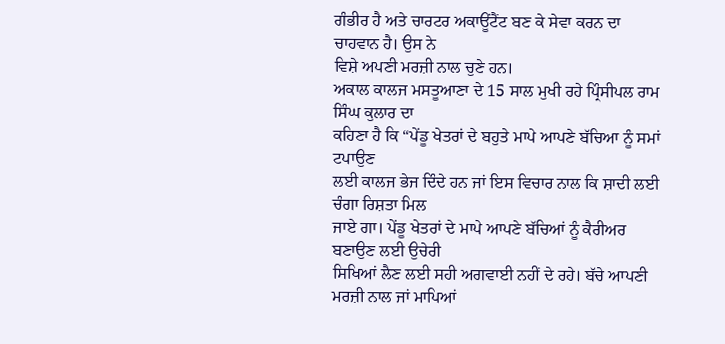ਗੰਭੀਰ ਹੈ ਅਤੇ ਚਾਰਟਰ ਅਕਾਊਂਟੈਂਟ ਬਣ ਕੇ ਸੇਵਾ ਕਰਨ ਦਾ ਚਾਹਵਾਨ ਹੈ। ਉਸ ਨੇ
ਵਿਸ਼ੇ ਅਪਣੀ ਮਰਜ਼ੀ ਨਾਲ ਚੁਣੇ ਹਨ।
ਅਕਾਲ ਕਾਲਜ ਮਸਤੂਆਣਾ ਦੇ 15 ਸਾਲ ਮੁਖੀ ਰਹੇ ਪ੍ਰਿੰਸੀਪਲ ਰਾਮ ਸਿੰਘ ਕੁਲਾਰ ਦਾ
ਕਹਿਣਾ ਹੈ ਕਿ “ਪੇਂਡੂ ਖੇਤਰਾਂ ਦੇ ਬਹੁਤੇ ਮਾਪੇ ਆਪਣੇ ਬੱਚਿਆ ਨੂੰ ਸਮਾਂ ਟਪਾਉਣ
ਲਈ ਕਾਲਜ ਭੇਜ ਦਿੰਦੇ ਹਨ ਜਾਂ ਇਸ ਵਿਚਾਰ ਨਾਲ ਕਿ ਸ਼ਾਦੀ ਲਈ ਚੰਗਾ ਰਿਸ਼ਤਾ ਮਿਲ
ਜਾਏ ਗਾ। ਪੇਂਡੂ ਖੇਤਰਾਂ ਦੇ ਮਾਪੇ ਆਪਣੇ ਬੱਚਿਆਂ ਨੂੰ ਕੈਰੀਅਰ ਬਣਾਉਣ ਲਈ ਉਚੇਰੀ
ਸਿਖਿਆਂ ਲੈਣ ਲਈ ਸਹੀ ਅਗਵਾਈ ਨਹੀਂ ਦੇ ਰਹੇ। ਬੱਚੇ ਆਪਣੀ ਮਰਜ਼ੀ ਨਾਲ ਜਾਂ ਮਾਪਿਆਂ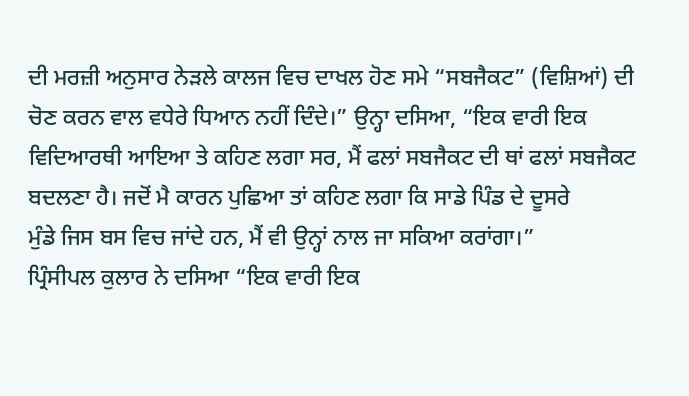ਦੀ ਮਰਜ਼ੀ ਅਨੁਸਾਰ ਨੇੜਲੇ ਕਾਲਜ ਵਿਚ ਦਾਖਲ ਹੋਣ ਸਮੇ “ਸਬਜੈਕਟ” (ਵਿਸ਼ਿਆਂ) ਦੀ
ਚੋਣ ਕਰਨ ਵਾਲ ਵਧੇਰੇ ਧਿਆਨ ਨਹੀਂ ਦਿੰਦੇ।” ਉਨ੍ਹਾ ਦਸਿਆ, “ਇਕ ਵਾਰੀ ਇਕ
ਵਿਦਿਆਰਥੀ ਆਇਆ ਤੇ ਕਹਿਣ ਲਗਾ ਸਰ, ਮੈਂ ਫਲਾਂ ਸਬਜੈਕਟ ਦੀ ਥਾਂ ਫਲਾਂ ਸਬਜੈਕਟ
ਬਦਲਣਾ ਹੈ। ਜਦੋਂ ਮੈ ਕਾਰਨ ਪੁਛਿਆ ਤਾਂ ਕਹਿਣ ਲਗਾ ਕਿ ਸਾਡੇ ਪਿੰਡ ਦੇ ਦੂਸਰੇ
ਮੁੰਡੇ ਜਿਸ ਬਸ ਵਿਚ ਜਾਂਦੇ ਹਨ, ਮੈਂ ਵੀ ਉਨ੍ਹਾਂ ਨਾਲ ਜਾ ਸਕਿਆ ਕਰਾਂਗਾ।”
ਪ੍ਰਿੰਸੀਪਲ ਕੁਲਾਰ ਨੇ ਦਸਿਆ “ਇਕ ਵਾਰੀ ਇਕ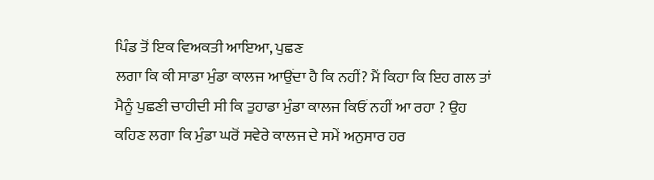ਪਿੰਡ ਤੋਂ ਇਕ ਵਿਅਕਤੀ ਆਇਆ, ਪੁਛਣ
ਲਗਾ ਕਿ ਕੀ ਸਾਡਾ ਮੁੰਡਾ ਕਾਲਜ ਆਉਂਦਾ ਹੈ ਕਿ ਨਹੀਂ? ਮੈਂ ਕਿਹਾ ਕਿ ਇਹ ਗਲ ਤਾਂ
ਮੈਨੂੰ ਪੁਛਣੀ ਚਾਹੀਦੀ ਸੀ ਕਿ ਤੁਹਾਡਾ ਮੁੰਡਾ ਕਾਲਜ ਕਿਓਂ ਨਹੀਂ ਆ ਰਹਾ ? ਉਹ
ਕਹਿਣ ਲਗਾ ਕਿ ਮੁੰਡਾ ਘਰੋਂ ਸਵੇਰੇ ਕਾਲਜ ਦੇ ਸਮੇਂ ਅਨੁਸਾਰ ਹਰ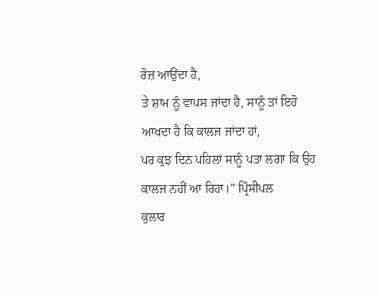ਰੋਜ਼ ਆਉਂਦਾ ਹੈ,
ਤੇ ਸ਼ਾਮ ਨੂੰ ਵਾਪਸ ਜਾਂਦਾ ਹੈ, ਸਾਨੂੰ ਤਾਂ ਇਹੋ ਆਖਦਾ ਹੈ ਕਿ ਕਾਲਜ ਜਾਂਦਾ ਹਾਂ,
ਪਰ ਕੁਝ ਦਿਨ ਪਹਿਲਾਂ ਸਾਨੂੰ ਪਤਾ ਲਗਾ ਕਿ ਉਹ ਕਾਲਜ ਨਹੀਂ ਆ ਰਿਹਾ।” ਪ੍ਰਿੰਸੀਪਲ
ਕੁਲਾਰ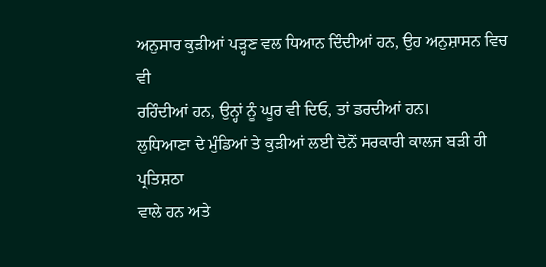ਅਨੁਸਾਰ ਕੁੜੀਆਂ ਪੜ੍ਹਣ ਵਲ ਧਿਆਨ ਦਿੰਦੀਆਂ ਹਨ, ਉਹ ਅਨੁਸ਼ਾਸਨ ਵਿਚ ਵੀ
ਰਹਿੰਦੀਆਂ ਹਨ, ਉਨ੍ਹਾਂ ਨੂੰ ਘੂਰ ਵੀ ਦਿਓ, ਤਾਂ ਡਰਦੀਆਂ ਹਨ।
ਲੁਧਿਆਣਾ ਦੇ ਮੁੰਡਿਆਂ ਤੇ ਕੁੜੀਆਂ ਲਈ ਦੋਨੋਂ ਸਰਕਾਰੀ ਕਾਲਜ ਬੜੀ ਹੀ ਪ੍ਰਤਿਸ਼ਠਾ
ਵਾਲੇ ਹਨ ਅਤੇ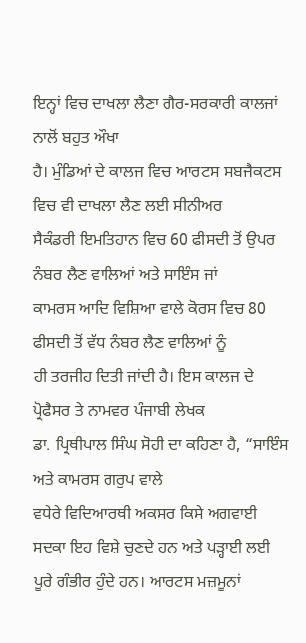ਇਨ੍ਹਾਂ ਵਿਚ ਦਾਖਲਾ ਲੈਣਾ ਗੈਰ-ਸਰਕਾਰੀ ਕਾਲਜਾਂ ਨਾਲੋਂ ਬਹੁਤ ਔਖਾ
ਹੈ। ਮੁੰਡਿਆਂ ਦੇ ਕਾਲਜ ਵਿਚ ਆਰਟਸ ਸਬਜੈਕਟਸ ਵਿਚ ਵੀ ਦਾਖਲਾ ਲੈਣ ਲਈ ਸੀਨੀਅਰ
ਸੈਕੰਡਰੀ ਇਮਤਿਹਾਨ ਵਿਚ 60 ਫੀਸਦੀ ਤੋਂ ਉਪਰ ਨੰਬਰ ਲੈਣ ਵਾਲਿਆਂ ਅਤੇ ਸਾਇੰਸ ਜਾਂ
ਕਾਮਰਸ ਆਦਿ ਵਿਸ਼ਿਆ ਵਾਲੇ ਕੋਰਸ ਵਿਚ 80 ਫੀਸਦੀ ਤੋਂ ਵੱਧ ਨੰਬਰ ਲੈਣ ਵਾਲਿਆਂ ਨੂੰ
ਹੀ ਤਰਜੀਹ ਦਿਤੀ ਜਾਂਦੀ ਹੈ। ਇਸ ਕਾਲਜ ਦੇ ਪ੍ਰੋਫੈਸਰ ਤੇ ਨਾਮਵਰ ਪੰਜਾਬੀ ਲੇਖਕ
ਡਾ. ਪ੍ਰਿਥੀਪਾਲ ਸਿੰਘ ਸੋਹੀ ਦਾ ਕਹਿਣਾ ਹੈ, “ਸਾਇੰਸ ਅਤੇ ਕਾਮਰਸ ਗਰੁਪ ਵਾਲੇ
ਵਧੇਰੇ ਵਿਦਿਆਰਥੀ ਅਕਸਰ ਕਿਸੇ ਅਗਵਾਈ ਸਦਕਾ ਇਹ ਵਿਸ਼ੇ ਚੁਣਦੇ ਹਨ ਅਤੇ ਪੜ੍ਹਾਈ ਲਈ
ਪੂਰੇ ਗੰਭੀਰ ਹੁੰਦੇ ਹਨ। ਆਰਟਸ ਮਜ਼ਮੂਨਾਂ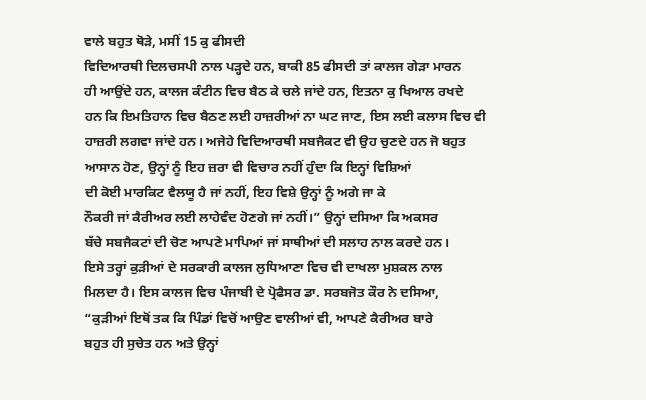ਵਾਲੇ ਬਹੁਤ ਥੋੜੇ, ਮਸੀਂ 15 ਕੁ ਫੀਸਦੀ
ਵਿਦਿਆਰਥੀ ਦਿਲਚਸਪੀ ਨਾਲ ਪੜ੍ਹਦੇ ਹਨ, ਬਾਕੀ 85 ਫੀਸਦੀ ਤਾਂ ਕਾਲਜ ਗੇੜਾ ਮਾਰਨ
ਹੀ ਆਉਂਦੇ ਹਨ, ਕਾਲਜ ਕੰਟੀਨ ਵਿਚ ਬੈਠ ਕੇ ਚਲੇ ਜਾਂਦੇ ਹਨ, ਇਤਨਾ ਕੁ ਖਿਆਲ ਰਖਦੇ
ਹਨ ਕਿ ਇਮਤਿਹਾਨ ਵਿਚ ਬੈਠਣ ਲਈ ਹਾਜ਼ਰੀਆਂ ਨਾ ਘਟ ਜਾਣ, ਇਸ ਲਈ ਕਲਾਸ ਵਿਚ ਵੀ
ਹਾਜ਼ਰੀ ਲਗਵਾ ਜਾਂਦੇ ਹਨ। ਅਜੇਹੇ ਵਿਦਿਆਰਥੀ ਸਬਜੈਕਟ ਵੀ ਉਹ ਚੁਣਦੇ ਹਨ ਜੋ ਬਹੁਤ
ਆਸਾਨ ਹੋਣ, ਉਨ੍ਹਾਂ ਨੂੰ ਇਹ ਜ਼ਰਾ ਵੀ ਵਿਚਾਰ ਨਹੀਂ ਹੁੰਦਾ ਕਿ ਇਨ੍ਹਾਂ ਵਿਸ਼ਿਆਂ
ਦੀ ਕੋਈ ਮਾਰਕਿਟ ਵੈਲਯੂ ਹੈ ਜਾਂ ਨਹੀਂ, ਇਹ ਵਿਸ਼ੇ ਉਨ੍ਹਾਂ ਨੂੰ ਅਗੇ ਜਾ ਕੇ
ਨੌਕਰੀ ਜਾਂ ਕੈਰੀਅਰ ਲਈ ਲਾਹੇਵੰਦ ਹੋਣਗੇ ਜਾਂ ਨਹੀਂ।” ਉਨ੍ਹਾਂ ਦਸਿਆ ਕਿ ਅਕਸਰ
ਬੱਚੇ ਸਬਜੈਕਟਾਂ ਦੀ ਚੋਣ ਆਪਣੇ ਮਾਪਿਆਂ ਜਾਂ ਸਾਥੀਆਂ ਦੀ ਸਲਾਹ ਨਾਲ ਕਰਦੇ ਹਨ।
ਇਸੇ ਤਰ੍ਹਾਂ ਕੁੜੀਆਂ ਦੇ ਸਰਕਾਰੀ ਕਾਲਜ ਲੁਧਿਆਣਾ ਵਿਚ ਵੀ ਦਾਖਲਾ ਮੁਸ਼ਕਲ ਨਾਲ
ਮਿਲਦਾ ਹੈ। ਇਸ ਕਾਲਜ ਵਿਚ ਪੰਜਾਬੀ ਦੇ ਪ੍ਰੋਫੈਸਰ ਡਾ. ਸਰਬਜੋਤ ਕੌਰ ਨੇ ਦਸਿਆ,
“ਕੁੜੀਆਂ ਇਥੋਂ ਤਕ ਕਿ ਪਿੰਡਾਂ ਵਿਚੋਂ ਆਉਣ ਵਾਲੀਆਂ ਵੀ, ਆਪਣੇ ਕੈਰੀਅਰ ਬਾਰੇ
ਬਹੁਤ ਹੀ ਸੁਚੇਤ ਹਨ ਅਤੇ ਉਨ੍ਹਾਂ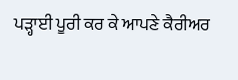ਪੜ੍ਹਾਈ ਪੂਰੀ ਕਰ ਕੇ ਆਪਣੇ ਕੈਰੀਅਰ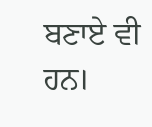ਬਣਾਏ ਵੀ
ਹਨ।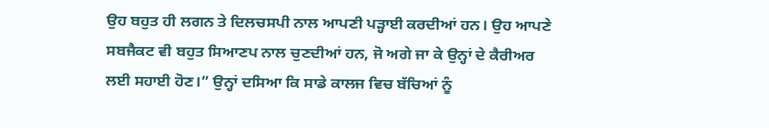ਉਹ ਬਹੁਤ ਹੀ ਲਗਨ ਤੇ ਦਿਲਚਸਪੀ ਨਾਲ ਆਪਣੀ ਪੜ੍ਹਾਈ ਕਰਦੀਆਂ ਹਨ। ਉਹ ਆਪਣੇ
ਸਬਜੈਕਟ ਵੀ ਬਹੁਤ ਸਿਆਣਪ ਨਾਲ ਚੁਣਦੀਆਂ ਹਨ, ਜੋ ਅਗੇ ਜਾ ਕੇ ਉਨ੍ਹਾਂ ਦੇ ਕੈਰੀਅਰ
ਲਈ ਸਹਾਈ ਹੋਣ।” ਉਨ੍ਹਾਂ ਦਸਿਆ ਕਿ ਸਾਡੇ ਕਾਲਜ ਵਿਚ ਬੱਚਿਆਂ ਨੂੰ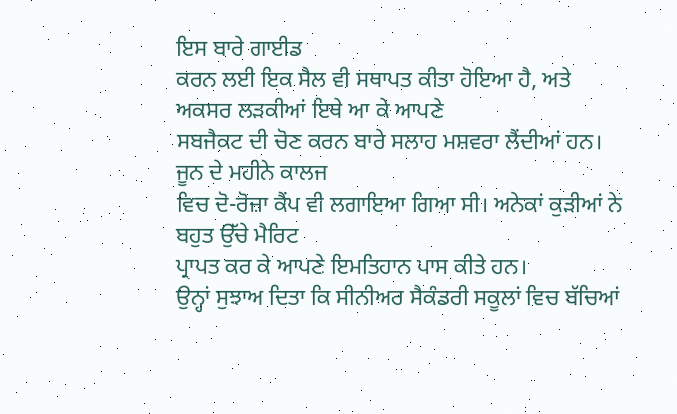ਇਸ ਬਾਰੇ ਗਾਈਡ
ਕਰਨ ਲਈ ਇਕ ਸੈਲ ਵੀ ਸਥਾਪਤ ਕੀਤਾ ਹੋਇਆ ਹੈ, ਅਤੇ ਅਕਸਰ ਲੜਕੀਆਂ ਇਥੇ ਆ ਕੇ ਆਪਣੇ
ਸਬਜੈਕਟ ਦੀ ਚੋਣ ਕਰਨ ਬਾਰੇ ਸਲਾਹ ਮਸ਼ਵਰਾ ਲੈਂਦੀਆਂ ਹਨ। ਜੂਨ ਦੇ ਮਹੀਨੇ ਕਾਲਜ
ਵਿਚ ਦੋ-ਰੋਜ਼ਾ ਕੈਂਪ ਵੀ ਲਗਾਇਆ ਗਿਆ ਸੀ। ਅਨੇਕਾਂ ਕੁੜੀਆਂ ਨੇ ਬਹੁਤ ਉੱਚੇ ਮੈਰਿਟ
ਪ੍ਰਾਪਤ ਕਰ ਕੇ ਆਪਣੇ ਇਮਤਿਹਾਨ ਪਾਸ ਕੀਤੇ ਹਨ।
ਉਨ੍ਹਾਂ ਸੁਝਾਅ ਦਿਤਾ ਕਿ ਸੀਨੀਅਰ ਸੈਕੰਡਰੀ ਸਕੂਲਾਂ ਵਿਚ ਬੱਚਿਆਂ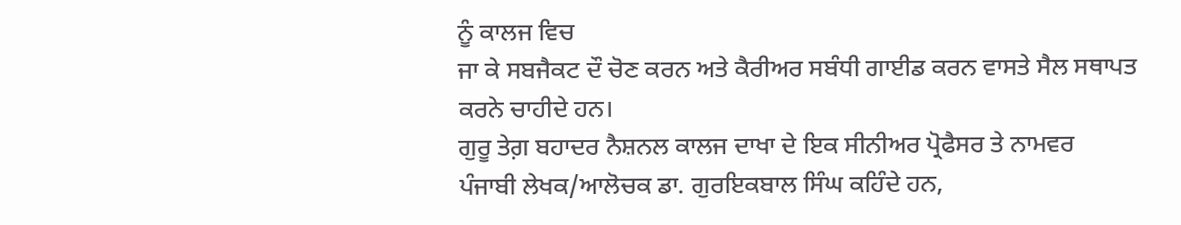ਨੂੰ ਕਾਲਜ ਵਿਚ
ਜਾ ਕੇ ਸਬਜੈਕਟ ਦੌ ਚੋਣ ਕਰਨ ਅਤੇ ਕੈਰੀਅਰ ਸਬੰਧੀ ਗਾਈਡ ਕਰਨ ਵਾਸਤੇ ਸੈਲ ਸਥਾਪਤ
ਕਰਨੇ ਚਾਹੀਦੇ ਹਨ।
ਗੁਰੂ ਤੇਗ਼ ਬਹਾਦਰ ਨੈਸ਼ਨਲ ਕਾਲਜ ਦਾਖਾ ਦੇ ਇਕ ਸੀਨੀਅਰ ਪ੍ਰੋਫੈਸਰ ਤੇ ਨਾਮਵਰ
ਪੰਜਾਬੀ ਲੇਖਕ/ਆਲੋਚਕ ਡਾ. ਗੁਰਇਕਬਾਲ ਸਿੰਘ ਕਹਿੰਦੇ ਹਨ,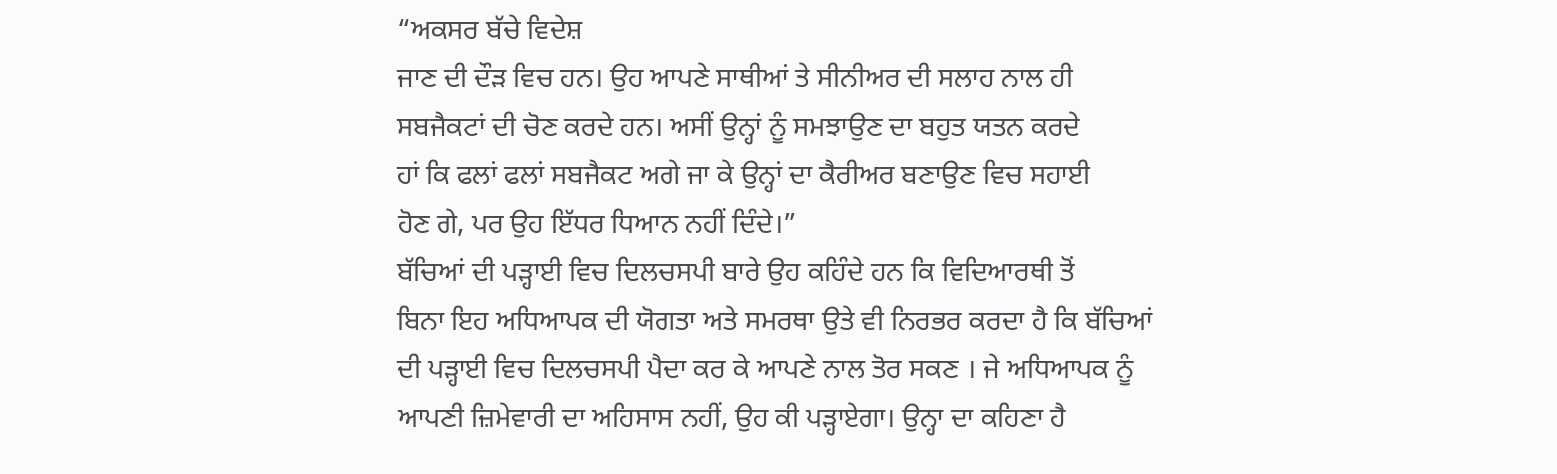“ਅਕਸਰ ਬੱਚੇ ਵਿਦੇਸ਼
ਜਾਣ ਦੀ ਦੌੜ ਵਿਚ ਹਨ। ਉਹ ਆਪਣੇ ਸਾਥੀਆਂ ਤੇ ਸੀਨੀਅਰ ਦੀ ਸਲਾਹ ਨਾਲ ਹੀ
ਸਬਜੈਕਟਾਂ ਦੀ ਚੋਣ ਕਰਦੇ ਹਨ। ਅਸੀਂ ਉਨ੍ਹਾਂ ਨੂੰ ਸਮਝਾਉਣ ਦਾ ਬਹੁਤ ਯਤਨ ਕਰਦੇ
ਹਾਂ ਕਿ ਫਲਾਂ ਫਲਾਂ ਸਬਜੈਕਟ ਅਗੇ ਜਾ ਕੇ ਉਨ੍ਹਾਂ ਦਾ ਕੈਰੀਅਰ ਬਣਾਉਣ ਵਿਚ ਸਹਾਈ
ਹੋਣ ਗੇ, ਪਰ ਉਹ ਇੱਧਰ ਧਿਆਨ ਨਹੀਂ ਦਿੰਦੇ।”
ਬੱਚਿਆਂ ਦੀ ਪੜ੍ਹਾਈ ਵਿਚ ਦਿਲਚਸਪੀ ਬਾਰੇ ਉਹ ਕਹਿੰਦੇ ਹਨ ਕਿ ਵਿਦਿਆਰਥੀ ਤੋਂ
ਬਿਨਾ ਇਹ ਅਧਿਆਪਕ ਦੀ ਯੋਗਤਾ ਅਤੇ ਸਮਰਥਾ ਉਤੇ ਵੀ ਨਿਰਭਰ ਕਰਦਾ ਹੈ ਕਿ ਬੱਚਿਆਂ
ਦੀ ਪੜ੍ਹਾਈ ਵਿਚ ਦਿਲਚਸਪੀ ਪੈਦਾ ਕਰ ਕੇ ਆਪਣੇ ਨਾਲ ਤੋਰ ਸਕਣ । ਜੇ ਅਧਿਆਪਕ ਨੂੰ
ਆਪਣੀ ਜ਼ਿਮੇਵਾਰੀ ਦਾ ਅਹਿਸਾਸ ਨਹੀਂ, ਉਹ ਕੀ ਪੜ੍ਹਾਏਗਾ। ਉਨ੍ਹਾ ਦਾ ਕਹਿਣਾ ਹੈ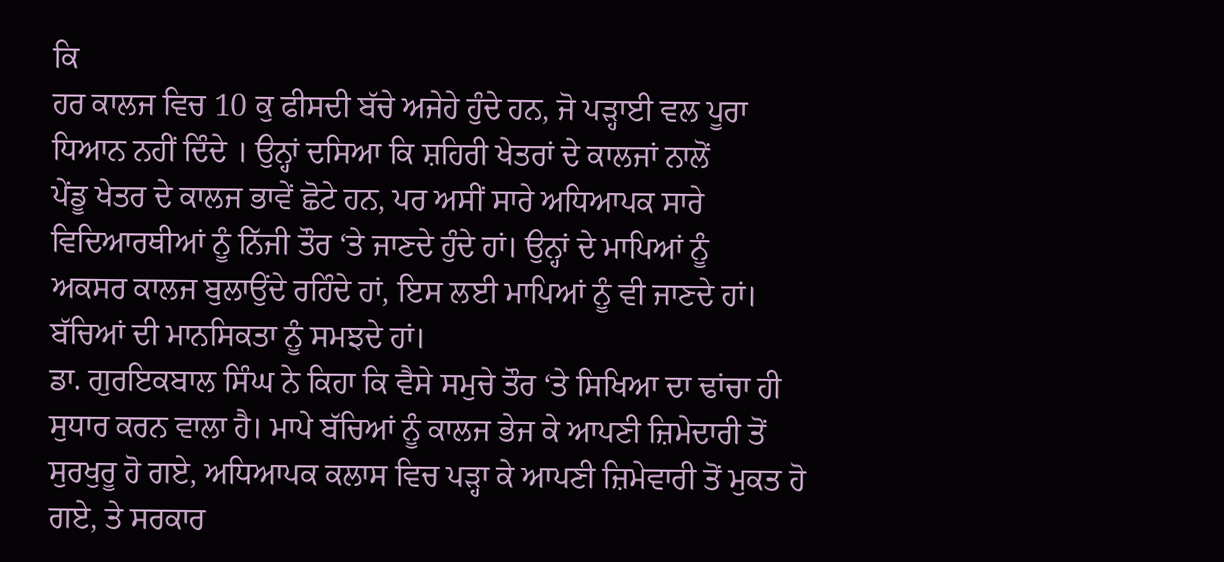ਕਿ
ਹਰ ਕਾਲਜ ਵਿਚ 10 ਕੁ ਫੀਸਦੀ ਬੱਚੇ ਅਜੇਹੇ ਹੁੰਦੇ ਹਨ, ਜੋ ਪੜ੍ਹਾਈ ਵਲ ਪੂਰਾ
ਧਿਆਨ ਨਹੀਂ ਦਿੰਦੇ । ਉਨ੍ਹਾਂ ਦਸਿਆ ਕਿ ਸ਼ਹਿਰੀ ਖੇਤਰਾਂ ਦੇ ਕਾਲਜਾਂ ਨਾਲੋਂ
ਪੇਂਡੂ ਖੇਤਰ ਦੇ ਕਾਲਜ ਭਾਵੇਂ ਛੋਟੇ ਹਨ, ਪਰ ਅਸੀਂ ਸਾਰੇ ਅਧਿਆਪਕ ਸਾਰੇ
ਵਿਦਿਆਰਥੀਆਂ ਨੂੰ ਨਿੱਜੀ ਤੌਰ ‘ਤੇ ਜਾਣਦੇ ਹੁੰਦੇ ਹਾਂ। ਉਨ੍ਹਾਂ ਦੇ ਮਾਪਿਆਂ ਨੂੰ
ਅਕਸਰ ਕਾਲਜ ਬੁਲਾਉਂਦੇ ਰਹਿੰਦੇ ਹਾਂ, ਇਸ ਲਈ ਮਾਪਿਆਂ ਨੂੰ ਵੀ ਜਾਣਦੇ ਹਾਂ।
ਬੱਚਿਆਂ ਦੀ ਮਾਨਸਿਕਤਾ ਨੂੰ ਸਮਝਦੇ ਹਾਂ।
ਡਾ. ਗੁਰਇਕਬਾਲ ਸਿੰਘ ਨੇ ਕਿਹਾ ਕਿ ਵੈਸੇ ਸਮੁਚੇ ਤੌਰ ‘ਤੇ ਸਿਖਿਆ ਦਾ ਢਾਂਚਾ ਹੀ
ਸੁਧਾਰ ਕਰਨ ਵਾਲਾ ਹੈ। ਮਾਪੇ ਬੱਚਿਆਂ ਨੂੰ ਕਾਲਜ ਭੇਜ ਕੇ ਆਪਣੀ ਜ਼ਿਮੇਦਾਰੀ ਤੋਂ
ਸੁਰਖੁਰੂ ਹੋ ਗਏ, ਅਧਿਆਪਕ ਕਲਾਸ ਵਿਚ ਪੜ੍ਹਾ ਕੇ ਆਪਣੀ ਜ਼ਿਮੇਵਾਰੀ ਤੋਂ ਮੁਕਤ ਹੋ
ਗਏ, ਤੇ ਸਰਕਾਰ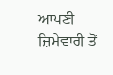ਆਪਣੀ ਜ਼ਿਮੇਵਾਰੀ ਤੋਂ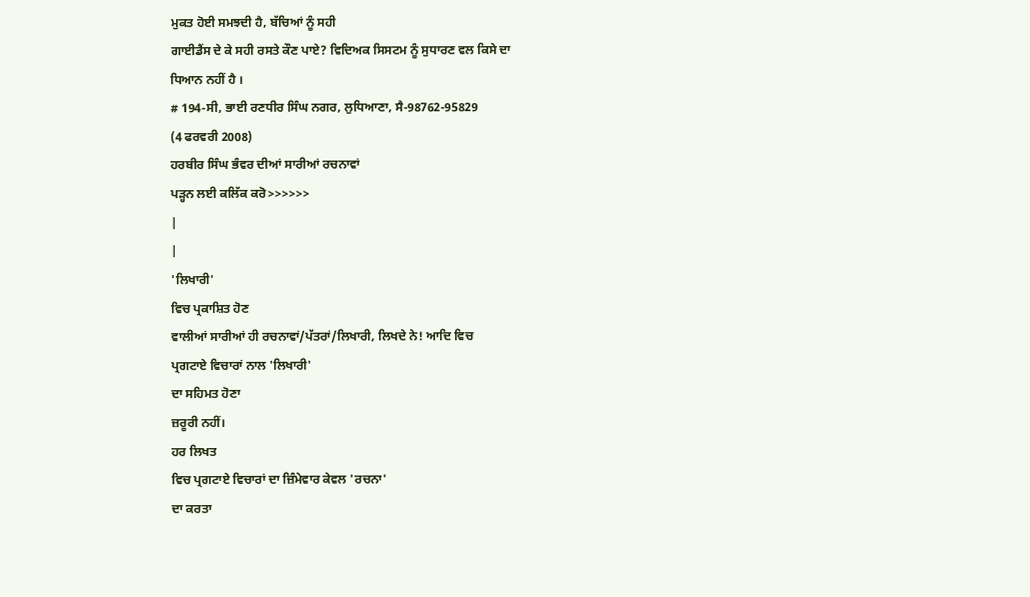ਮੁਕਤ ਹੋਈ ਸਮਝਦੀ ਹੈ, ਬੱਚਿਆਂ ਨੂੰ ਸਹੀ
ਗਾਈਡੈਂਸ ਦੇ ਕੇ ਸਹੀ ਰਸਤੇ ਕੌਣ ਪਾਏ? ਵਿਦਿਅਕ ਸਿਸਟਮ ਨੂੰ ਸੁਧਾਰਣ ਵਲ ਕਿਸੇ ਦਾ
ਧਿਆਨ ਨਹੀਂ ਹੈ ।
# 194-ਸੀ, ਭਾਈ ਰਣਧੀਰ ਸਿੰਘ ਨਗਰ, ਲੁਧਿਆਣਾ, ਸੈ-98762-95829
(4 ਫਰਵਰੀ 2008)
ਹਰਬੀਰ ਸਿੰਘ ਭੰਵਰ ਦੀਆਂ ਸਾਰੀਆਂ ਰਚਨਾਵਾਂ
ਪੜ੍ਹਨ ਲਈ ਕਲਿੱਕ ਕਰੋ>>>>>>
|
|
'ਲਿਖਾਰੀ'
ਵਿਚ ਪ੍ਰਕਾਸ਼ਿਤ ਹੋਣ
ਵਾਲੀਆਂ ਸਾਰੀਆਂ ਹੀ ਰਚਨਾਵਾਂ/ਪੱਤਰਾਂ/ਲਿਖਾਰੀ, ਲਿਖਦੇ ਨੇ! ਆਦਿ ਵਿਚ
ਪ੍ਰਗਟਾਏ ਵਿਚਾਰਾਂ ਨਾਲ 'ਲਿਖਾਰੀ'
ਦਾ ਸਹਿਮਤ ਹੋਣਾ
ਜ਼ਰੂਰੀ ਨਹੀਂ।
ਹਰ ਲਿਖਤ
ਵਿਚ ਪ੍ਰਗਟਾਏ ਵਿਚਾਰਾਂ ਦਾ ਜ਼ਿੰਮੇਵਾਰ ਕੇਵਲ 'ਰਚਨਾ'
ਦਾ ਕਰਤਾ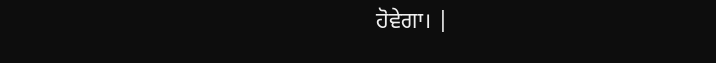ਹੋਵੇਗਾ। |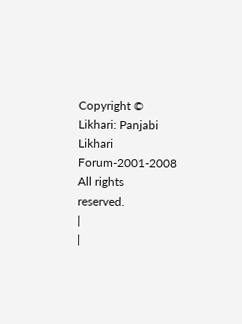Copyright © Likhari: Panjabi Likhari Forum-2001-2008 All rights
reserved.
|
|